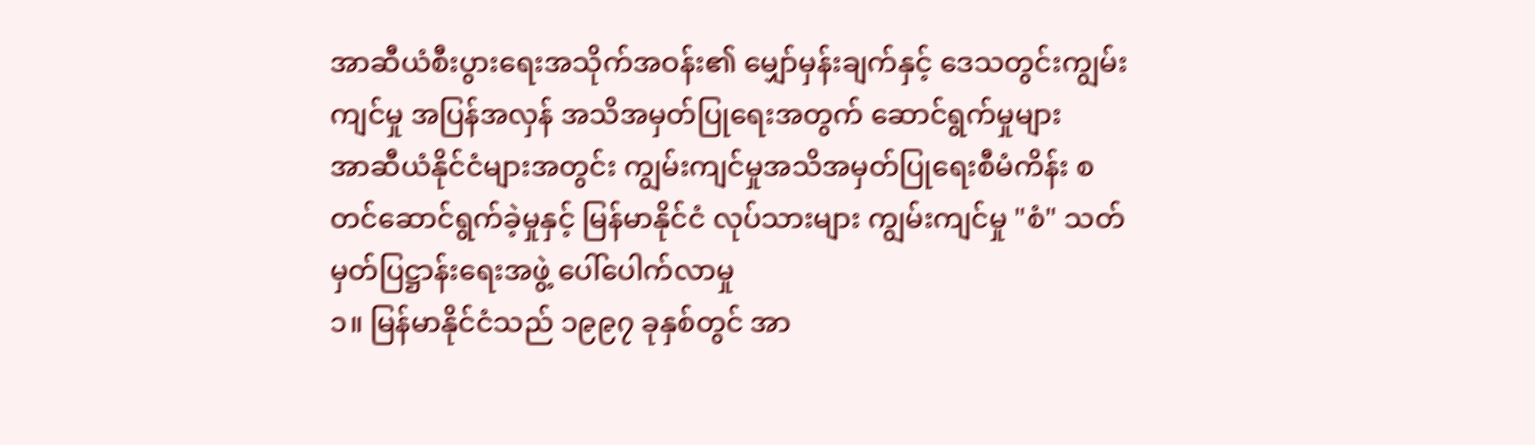အာဆီယံစီးပွားရေးအသိုက်အဝန်း၏ မျှော်မှန်းချက်နှင့် ဒေသတွင်းကျွမ်းကျင်မှု အပြန်အလှန် အသိအမှတ်ပြုရေးအတွက် ဆောင်ရွက်မှုများ
အာဆီယံနိုင်ငံများအတွင်း ကျွမ်းကျင်မှုအသိအမှတ်ပြုရေးစီမံကိန်း စတင်ဆောင်ရွက်ခဲ့မှုနှင့် မြန်မာနိုင်ငံ လုပ်သားများ ကျွမ်းကျင်မှု "စံ" သတ်မှတ်ပြဋ္ဌာန်းရေးအဖွဲ့ ပေါ်ပေါက်လာမှု
၁။ မြန်မာနိုင်ငံသည် ၁၉၉၇ ခုနှစ်တွင် အာ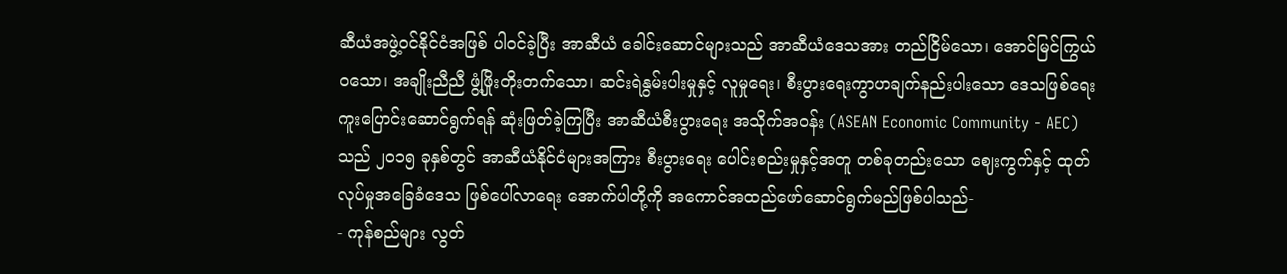ဆီယံအဖွဲ့ဝင်နိုင်ငံအဖြစ် ပါဝင်ခဲ့ပြီး အာဆီယံ ခေါင်းဆောင်များသည် အာဆီယံဒေသအား တည်ငြိမ်သော၊ အောင်မြင်ကြွယ်ဝသော၊ အချိုးညီညီ ဖွံ့ဖြိုးတိုးတက်သော၊ ဆင်းရဲနွမ်းပါးမှုနှင့် လူမှုရေး၊ စီးပွားရေးကွာဟချက်နည်းပါးသော ဒေသဖြစ်ရေး ကူးပြောင်းဆောင်ရွက်ရန် ဆုံးဖြတ်ခဲ့ကြပြီး အာဆီယံစီးပွားရေး အသိုက်အဝန်း (ASEAN Economic Community - AEC) သည် ၂၀၁၅ ခုနှစ်တွင် အာဆီယံနိုင်ငံများအကြား စီးပွားရေး ပေါင်းစည်းမှုနှင့်အတူ တစ်ခုတည်းသော ဈေးကွက်နှင့် ထုတ်လုပ်မှုအခြေခံဒေသ ဖြစ်ပေါ်လာရေး အောက်ပါတို့ကို အကောင်အထည်ဖော်ဆောင်ရွက်မည်ဖြစ်ပါသည်-
- ကုန်စည်များ လွတ်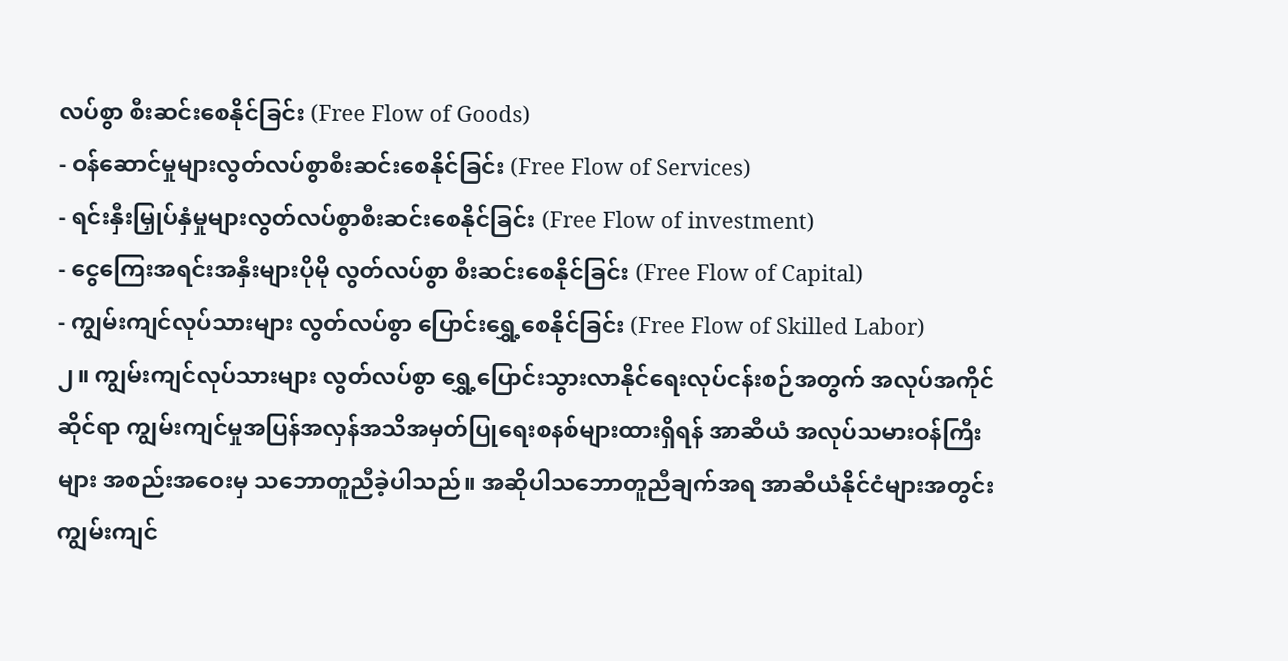လပ်စွာ စီးဆင်းစေနိုင်ခြင်း (Free Flow of Goods)
- ဝန်ဆောင်မှုများလွတ်လပ်စွာစီးဆင်းစေနိုင်ခြင်း (Free Flow of Services)
- ရင်းနှီးမြှုပ်နှံမှုများလွတ်လပ်စွာစီးဆင်းစေနိုင်ခြင်း (Free Flow of investment)
- ငွေကြေးအရင်းအနှီးများပိုမို လွတ်လပ်စွာ စီးဆင်းစေနိုင်ခြင်း (Free Flow of Capital)
- ကျွမ်းကျင်လုပ်သားများ လွတ်လပ်စွာ ပြောင်းရွှေ့စေနိုင်ခြင်း (Free Flow of Skilled Labor)
၂။ ကျွမ်းကျင်လုပ်သားများ လွတ်လပ်စွာ ရွှေ့ပြောင်းသွားလာနိုင်ရေးလုပ်ငန်းစဉ်အတွက် အလုပ်အကိုင်ဆိုင်ရာ ကျွမ်းကျင်မှုအပြန်အလှန်အသိအမှတ်ပြုရေးစနစ်များထားရှိရန် အာဆီယံ အလုပ်သမားဝန်ကြီးများ အစည်းအဝေးမှ သဘောတူညီခဲ့ပါသည်။ အဆိုပါသဘောတူညီချက်အရ အာဆီယံနိုင်ငံများအတွင်း ကျွမ်းကျင်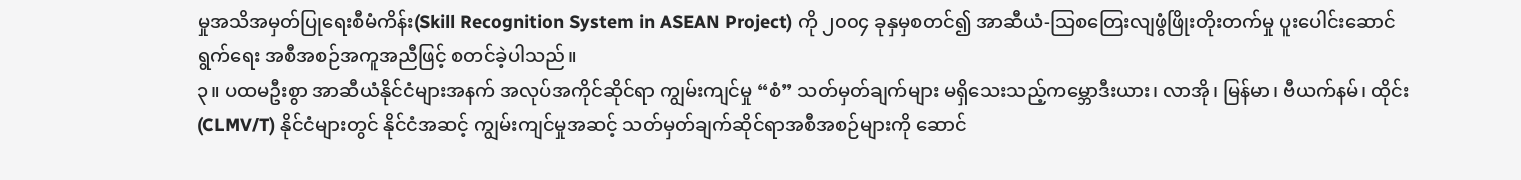မှုအသိအမှတ်ပြုရေးစီမံကိန်း(Skill Recognition System in ASEAN Project) ကို ၂၀၀၄ ခုနှမှစတင်၍ အာဆီယံ-သြစတြေးလျဖွံဖြိုးတိုးတက်မှု ပူးပေါင်းဆောင်ရွက်ရေး အစီအစဉ်အကူအညီဖြင့် စတင်ခဲ့ပါသည်။
၃။ ပထမဦးစွာ အာဆီယံနိုင်ငံများအနက် အလုပ်အကိုင်ဆိုင်ရာ ကျွမ်းကျင်မှု “စံ” သတ်မှတ်ချက်များ မရှိသေးသည့်ကမ္ဘောဒီးယား၊ လာအို၊ မြန်မာ၊ ဗီယက်နမ်၊ ထိုင်း(CLMV/T) နိုင်ငံများတွင် နိုင်ငံအဆင့် ကျွမ်းကျင်မှုအဆင့် သတ်မှတ်ချက်ဆိုင်ရာအစီအစဉ်များကို ဆောင်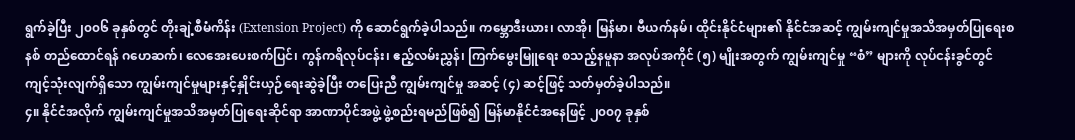ရွက်ခဲ့ပြီး ၂၀၀၆ ခုနှစ်တွင် တိုးချဲ့စီမံကိန်း (Extension Project) ကို ဆောင်ရွက်ခဲ့ပါသည်။ ကမ္ဘောဒီးယား၊ လာအို၊ မြန်မာ၊ ဗီယက်နမ်၊ ထိုင်းနိုင်ငံများ၏ နိုင်ငံအဆင့် ကျွမ်းကျင်မှုအသိအမှတ်ပြုရေးစနစ် တည်ထောင်ရန် ဂဟေဆက်၊ လေအေးပေးစက်ပြင်၊ ကွန်ကရိလုပ်ငန်း၊ ဧည့်လမ်းညွှန်၊ ကြက်မွေးမြူရေး စသည့်နမူနာ အလုပ်အကိုင် (၅) မျိုးအတွက် ကျွမ်းကျင်မှု “စံ” များကို လုပ်ငန်းခွင်တွင် ကျင့်သုံးလျက်ရှိသော ကျွမ်းကျင်မှုများနှင့်နှိုင်းယှဉ်ရေးဆွဲခဲ့ပြီး တပြေးညီ ကျွမ်းကျင်မှု အဆင့် (၄) ဆင့်ဖြင့် သတ်မှတ်ခဲ့ပါသည်။
၄။ နိုင်ငံအလိုက် ကျွမ်းကျင်မှုအသိအမှတ်ပြုရေးဆိုင်ရာ အာဏာပိုင်အဖွဲ့ ဖွဲ့စည်းရမည်ဖြစ်၍ မြန်မာနိုင်ငံအနေဖြင့် ၂၀၀၇ ခုနှစ်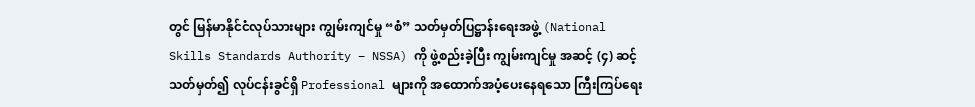တွင် မြန်မာနိုင်ငံလုပ်သားများ ကျွမ်းကျင်မှု “စံ” သတ်မှတ်ပြဋ္ဌာန်းရေးအဖွဲ့ (National Skills Standards Authority – NSSA) ကို ဖွဲ့စည်းခဲ့ပြီး ကျွမ်းကျင်မှု အဆင့် (၄) ဆင့် သတ်မှတ်၍ လုပ်ငန်းခွင်ရှိ Professional များကို အထောက်အပံ့ပေးနေရသော ကြီးကြပ်ရေး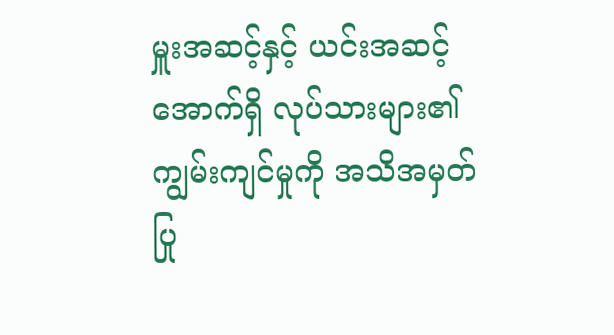မှူးအဆင့်နှင့် ယင်းအဆင့်အောက်ရှိ လုပ်သားများ၏ ကျွမ်းကျင်မှုကို အသိအမှတ်ပြု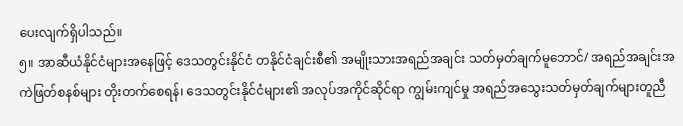ပေးလျက်ရှိပါသည်။
၅။ အာဆီယံနိုင်ငံများအနေဖြင့် ဒေသတွင်းနိုင်ငံ တနိုင်ငံချင်းစီ၏ အမျိုးသားအရည်အချင်း သတ်မှတ်ချက်မူဘောင်/ အရည်အချင်းအကဲဖြတ်စနစ်များ တိုးတက်စေရန်၊ ဒေသတွင်းနိုင်ငံများ၏ အလုပ်အကိုင်ဆိုင်ရာ ကျွမ်းကျင်မှု အရည်အသွေးသတ်မှတ်ချက်များတူညီ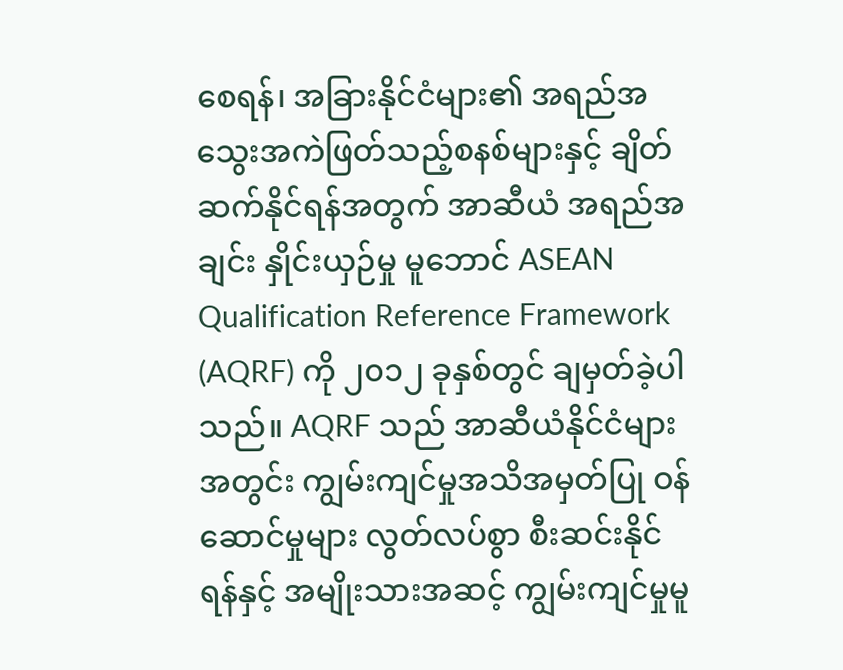စေရန်၊ အခြားနိုင်ငံများ၏ အရည်အသွေးအကဲဖြတ်သည့်စနစ်များနှင့် ချိတ်ဆက်နိုင်ရန်အတွက် အာဆီယံ အရည်အချင်း နှိုင်းယှဉ်မှု မူဘောင် ASEAN Qualification Reference Framework (AQRF) ကို ၂၀၁၂ ခုနှစ်တွင် ချမှတ်ခဲ့ပါသည်။ AQRF သည် အာဆီယံနိုင်ငံများအတွင်း ကျွမ်းကျင်မှုအသိအမှတ်ပြု ဝန်ဆောင်မှုများ လွတ်လပ်စွာ စီးဆင်းနိုင်ရန်နှင့် အမျိုးသားအဆင့် ကျွမ်းကျင်မှုမူ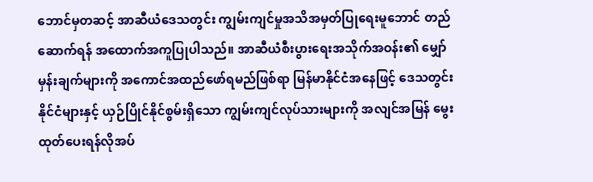ဘောင်မှတဆင့် အာဆီယံဒေသတွင်း ကျွမ်းကျင်မှုအသိအမှတ်ပြုရေးမူဘောင် တည်ဆောက်ရန် အထောက်အကူပြုပါသည်။ အာဆီယံစီးပွားရေးအသိုက်အဝန်း၏ မျှော်မှန်းချက်များကို အကောင်အထည်ဖော်ရမည်ဖြစ်ရာ မြန်မာနိုင်ငံအနေဖြင့် ဒေသတွင်းနိုင်ငံများနှင့် ယှဉ်ပြိုင်နိုင်စွမ်းရှိသော ကျွမ်းကျင်လုပ်သားများကို အလျင်အမြန် မွေးထုတ်ပေးရန်လိုအပ်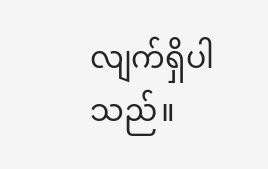လျက်ရှိပါသည်။